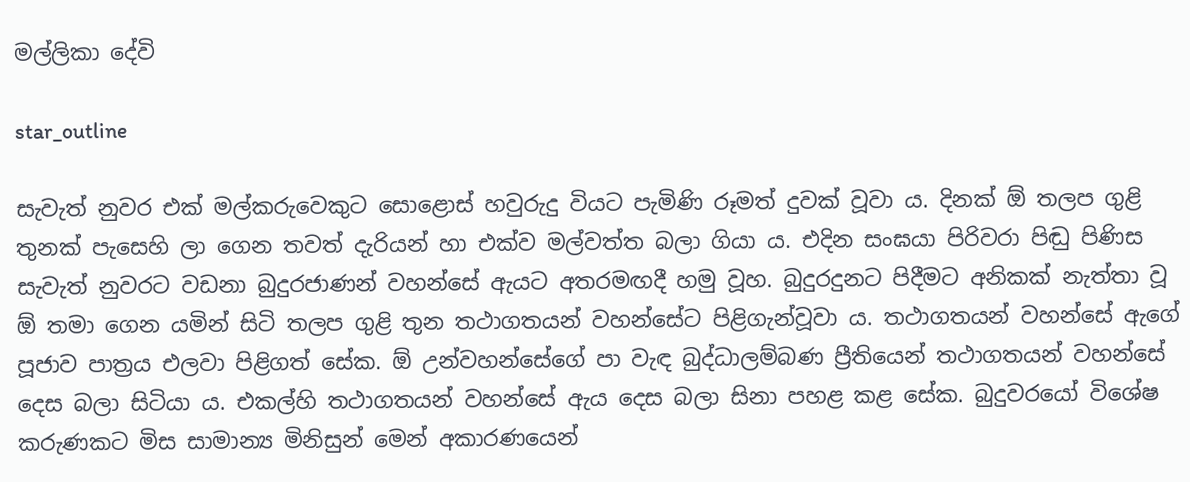මල්ලිකා දේවි

star_outline

සැවැත් නුවර එක් මල්කරුවෙකුට සොළොස් හවුරුදු වියට පැමිණි රූමත් දුවක් වූවා ය. දිනක් ඕ තලප ගුළි තුනක් පැසෙහි ලා ගෙන තවත් දැරියන් හා එක්ව මල්වත්ත බලා ගියා ය. එදින සංඝයා පිරිවරා පිඬු පිණිස සැවැත් නුවරට වඩනා බුදුරජාණන් වහන්සේ ඇයට අතරමඟදී හමු වූහ. බුදුරදුනට පිදීමට අනිකක් නැත්තා වූ ඕ තමා ගෙන යමින් සිටි තලප ගුළි තුන තථාගතයන් වහන්සේට පිළිගැන්වූවා ය. තථාගතයන් වහන්සේ ඇගේ පූජාව පාත්‍රය එලවා පිළිගත් සේක. ඕ උන්වහන්සේගේ පා වැඳ බුද්ධාලම්බණ ප්‍රීතියෙන් තථාගතයන් වහන්සේ දෙස බලා සිටියා ය. එකල්හි තථාගතයන් වහන්සේ ඇය දෙස බලා සිනා පහළ කළ සේක. බුදුවරයෝ විශේෂ කරුණකට මිස සාමාන්‍ය මිනිසුන් මෙන් අකාරණයෙන්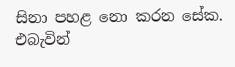සිනා පහළ නො කරන සේක. එබැවින්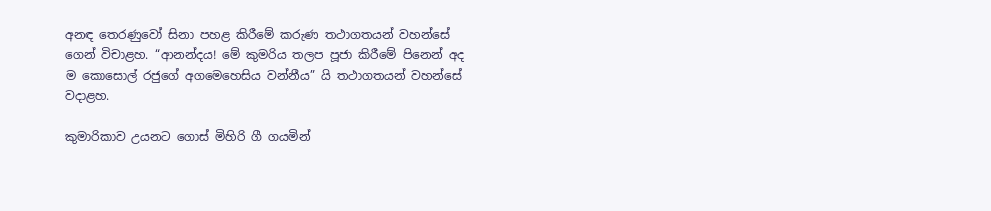අනඳ තෙරණුවෝ සිනා පහළ කිරීමේ කරුණ තථාගතයන් වහන්සේ ගෙන් විචාළහ. “ආනන්දය! මේ කුමරිය තලප පූජා කිරීමේ පිනෙන් අද ම කොසොල් රජුගේ අගමෙහෙසිය වන්නීය” යි තථාගතයන් වහන්සේ වදාළහ.

කුමාරිකාව උයනට ගොස් මිහිරි ගී ගයමින්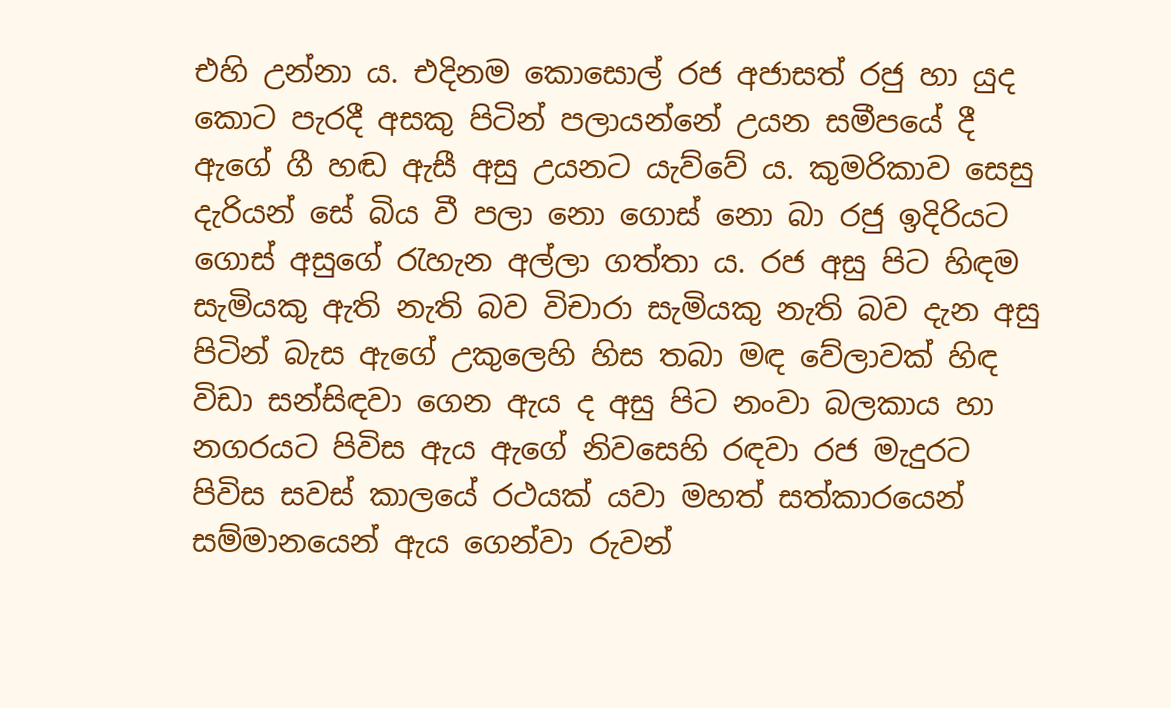එහි උන්නා ය. එදිනම කොසොල් රජ අජාසත් රජු හා යුද කොට පැරදී අසකු පිටින් පලායන්නේ උයන සමීපයේ දී ඇගේ ගී හඬ ඇසී අසු උයනට යැව්වේ ය. කුමරිකාව සෙසු දැරියන් සේ බිය වී පලා නො ගොස් නො බා රජු ඉදිරියට ගොස් අසුගේ රැහැන අල්ලා ගත්තා ය. රජ අසු පිට හිඳම සැමියකු ඇති නැති බව විචාරා සැමියකු නැති බව දැන අසු පිටින් බැස ඇගේ උකුලෙහි හිස තබා මඳ වේලාවක් හිඳ විඩා සන්සිඳවා ගෙන ඇය ද අසු පිට නංවා බලකාය හා නගරයට පිවිස ඇය ඇගේ නිවසෙහි රඳවා රජ මැදුරට පිවිස සවස් කාලයේ රථයක් යවා මහත් සත්කාරයෙන් සම්මානයෙන් ඇය ගෙන්වා රුවන්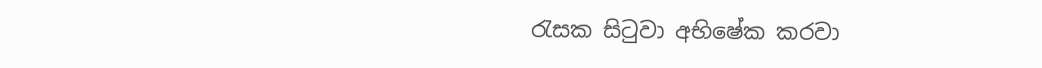රැසක සිටුවා අභිෂේක කරවා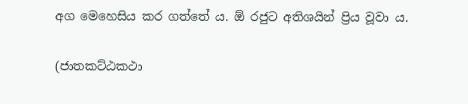අග මෙහෙසිය කර ගත්තේ ය. ඕ රජුට අතිශයින් ප්‍රිය වූවා ය.

(ජාතකට්ඨකථා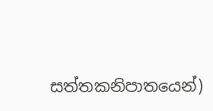සත්තකනිපාතයෙන්)